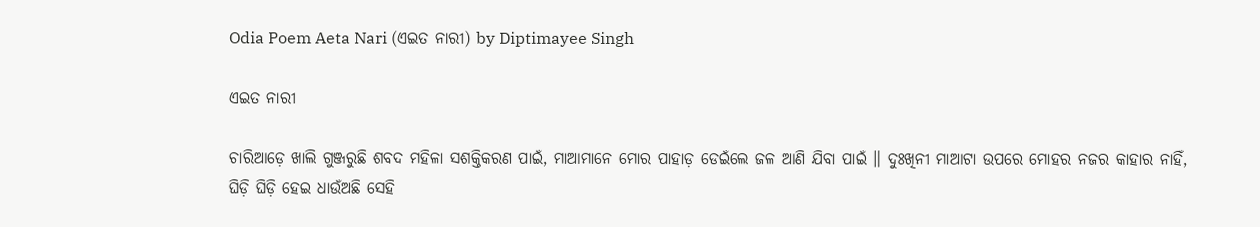Odia Poem Aeta Nari (ଏଇତ ନାରୀ) by Diptimayee Singh

ଏଇତ ନାରୀ

ଚାରିଆଡ଼େ ଖାଲି ଗୁଞ୍ଜରୁଛି ଶବଦ ମହିଳା ସଶକ୍ତିକରଣ ପାଇଁ, ମାଆମାନେ ମୋର ପାହାଡ଼ ଡେଇଁଲେ ଜଳ ଆଣି ଯିବା ପାଇଁ ॥ ଦୁଃଖିନୀ ମାଆଟା ଉପରେ ମୋହର ନଜର କାହାର ନାହିଁ, ଘିଡ଼ି ଘିଡ଼ି ହେଇ ଧାଉଁଅଛି ସେହି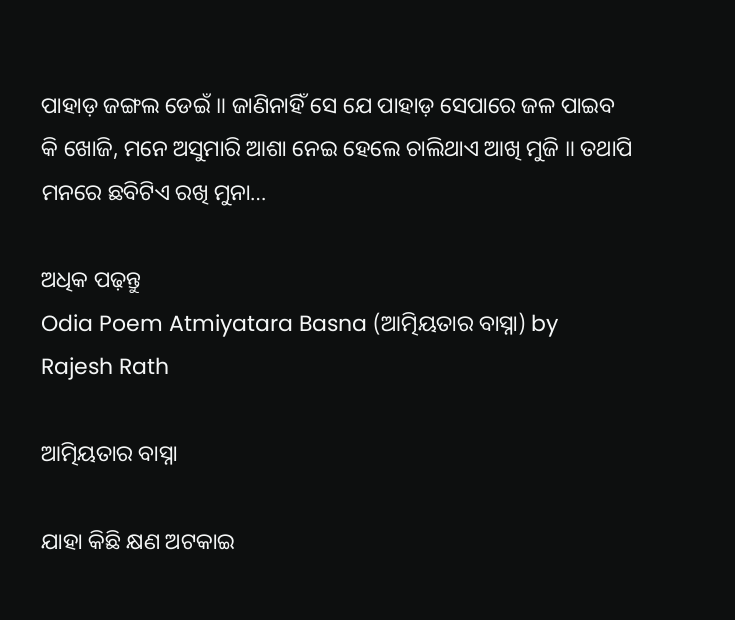ପାହାଡ଼ ଜଙ୍ଗଲ ଡେଇଁ ॥ ଜାଣିନାହିଁ ସେ ଯେ ପାହାଡ଼ ସେପାରେ ଜଳ ପାଇବ କି ଖୋଜି, ମନେ ଅସୁମାରି ଆଶା ନେଇ ହେଲେ ଚାଲିଥାଏ ଆଖି ମୁଜି ॥ ତଥାପି ମନରେ ଛବିଟିଏ ରଖି ମୁନା…

ଅଧିକ ପଢ଼ନ୍ତୁ
Odia Poem Atmiyatara Basna (ଆତ୍ମିୟତାର ବାସ୍ନା) by Rajesh Rath

ଆତ୍ମିୟତାର ବାସ୍ନା

ଯାହା କିଛି କ୍ଷଣ ଅଟକାଇ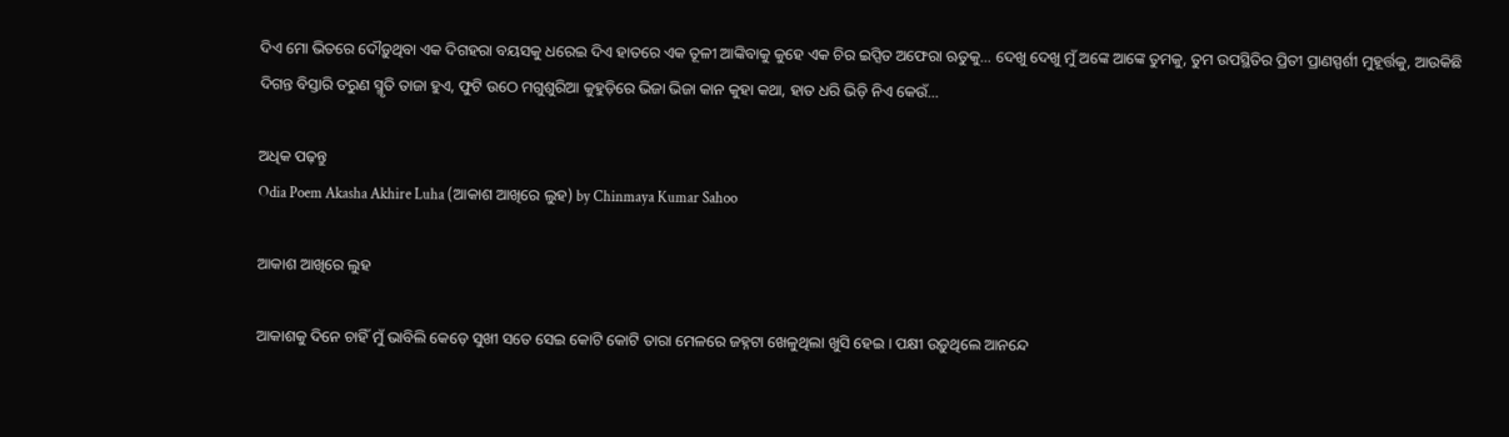ଦିଏ ମୋ ଭିତରେ ଦୌଡ଼ୁଥିବା ଏକ ଦିଗହରା ବୟସକୁ ଧରେଇ ଦିଏ ହାତରେ ଏକ ତୂଳୀ ଆଙ୍କିବାକୁ କୁହେ ଏକ ଚିର ଇପ୍ସିତ ଅଫେରା ଋତୁକୁ… ଦେଖୁ ଦେଖୁ ମୁଁ ଅଙ୍କେ ଆଙ୍କେ ତୁମକୁ, ତୁମ ଉପସ୍ଥିତିର ପ୍ରିତୀ ପ୍ରାଣସ୍ପର୍ଶୀ ମୁହୂର୍ତ୍ତକୁ, ଆଉକିଛି ଦିଗନ୍ତ ବିସ୍ତାରି ତରୁଣ ସ୍ମୃତି ତାଜା ହୁଏ, ଫୁଟି ଉଠେ ମଗୁଶୁରିଆ କୁହୁଡ଼ିରେ ଭିଜା ଭିଜା କାନ କୁହା କଥା, ହାତ ଧରି ଭିଡ଼ି ନିଏ କେଉଁ…

ଅଧିକ ପଢ଼ନ୍ତୁ
Odia Poem Akasha Akhire Luha (ଆକାଶ ଆଖିରେ ଲୁହ) by Chinmaya Kumar Sahoo

ଆକାଶ ଆଖିରେ ଲୁହ

ଆକାଶକୁ ଦିନେ ଚାହିଁ ମୁଁ ଭାବିଲି କେଡ଼େ ସୁଖୀ ସତେ ସେଇ କୋଟି କୋଟି ତାରା ମେଳରେ ଜହ୍ନଟା ଖେଳୁଥିଲା ଖୁସି ହେଇ । ପକ୍ଷୀ ଉଡ଼ୁଥିଲେ ଆନନ୍ଦେ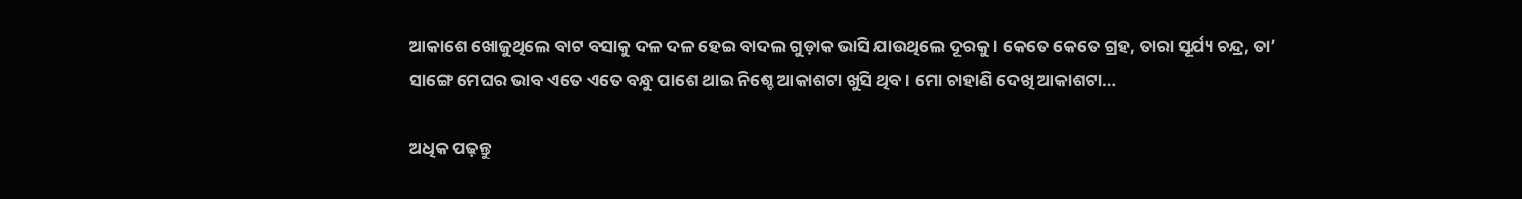ଆକାଶେ ଖୋଜୁଥିଲେ ବାଟ ବସାକୁ ଦଳ ଦଳ ହେଇ ବାଦଲ ଗୁଡ଼ାକ ଭାସି ଯାଉଥିଲେ ଦୂରକୁ । କେତେ କେତେ ଗ୍ରହ, ତାରା ସୂର୍ଯ୍ୟ ଚନ୍ଦ୍ର, ତା’ ସାଙ୍ଗେ ମେଘର ଭାବ ଏତେ ଏତେ ବନ୍ଧୁ ପାଶେ ଥାଇ ନିଶ୍ଚେ ଆକାଶଟା ଖୁସି ଥିବ । ମୋ ଚାହାଣି ଦେଖି ଆକାଶଟା…

ଅଧିକ ପଢ଼ନ୍ତୁ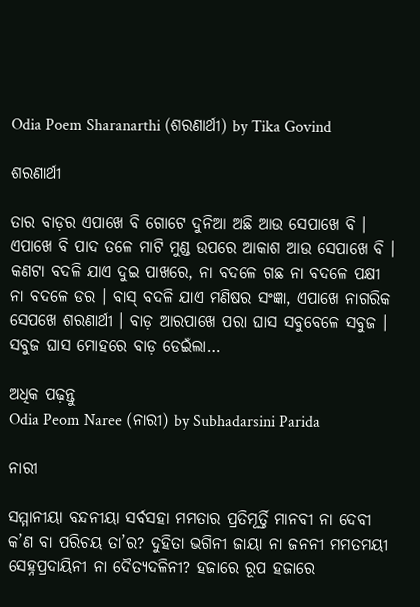Odia Poem Sharanarthi (ଶରଣାର୍ଥୀ) by Tika Govind

ଶରଣାର୍ଥୀ

ତାର ବାଡ଼ର ଏପାଖେ ବି ଗୋଟେ ଦୁନିଆ ଅଛି ଆଉ ସେପାଖେ ବି । ଏପାଖେ ବି ପାଦ ତଳେ ମାଟି ମୁଣ୍ଡ ଉପରେ ଆକାଶ ଆଉ ସେପାଖେ ବି । କଣଟା ବଦଳି ଯାଏ ଦୁଇ ପାଖରେ, ନା ବଦଳେ ଗଛ ନା ବଦଳେ ପକ୍ଷୀ ନା ବଦଳେ ଡର । ବାସ୍ ବଦଳି ଯାଏ ମଣିଷର ସଂଜ୍ଞା, ଏପାଖେ ନାଗରିକ ସେପଖେ ଶରଣାର୍ଥୀ । ବାଡ଼ ଆରପାଖେ ପରା ଘାସ ସବୁବେଳେ ସବୁଜ । ସବୁଜ ଘାସ ମୋହରେ ବାଡ଼ ଡେଇଁଲା…

ଅଧିକ ପଢ଼ନ୍ତୁ
Odia Peom Naree (ନାରୀ) by Subhadarsini Parida

ନାରୀ

ସମ୍ମାନୀୟା ବନ୍ଦନୀୟା ସର୍ବସହା ମମତାର ପ୍ରତିମୂର୍ତ୍ତି ମାନବୀ ନା ଦେବୀ କ’ଣ ବା ପରିଚୟ ତା’ର? ଦୁହିତା ଭଗିନୀ ଜାୟା ନା ଜନନୀ ମମତମୟୀ ସେହ୍ନପ୍ରଦାୟିନୀ ନା ଦୈତ୍ୟଦଳିନୀ? ହଜାରେ ରୂପ ହଜାରେ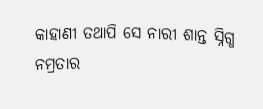କାହାଣୀ ତଥାପି ସେ ନାରୀ ଶାନ୍ତ ସ୍ନିଗ୍ଧ ନମ୍ରତାର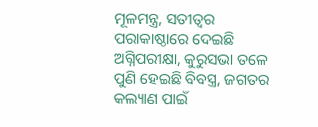ମୂଳମନ୍ତ୍ର, ସତୀତ୍ଵର ପରାକାଷ୍ଠାରେ ଦେଇଛି ଅଗ୍ନିପରୀକ୍ଷା, କୁରୁସଭା ତଳେ ପୁଣି ହେଇଛି ବିବସ୍ତ୍ର, ଜଗତର କଲ୍ୟାଣ ପାଇଁ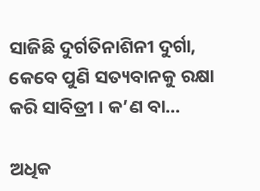ସାଜିଛି ଦୁର୍ଗତିନାଶିନୀ ଦୁର୍ଗା, କେବେ ପୁଣି ସତ୍ୟବାନକୁ ରକ୍ଷା କରି ସାବିତ୍ରୀ । କ’ଣ ବା…

ଅଧିକ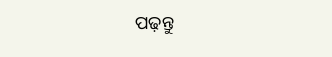ପଢ଼ନ୍ତୁ